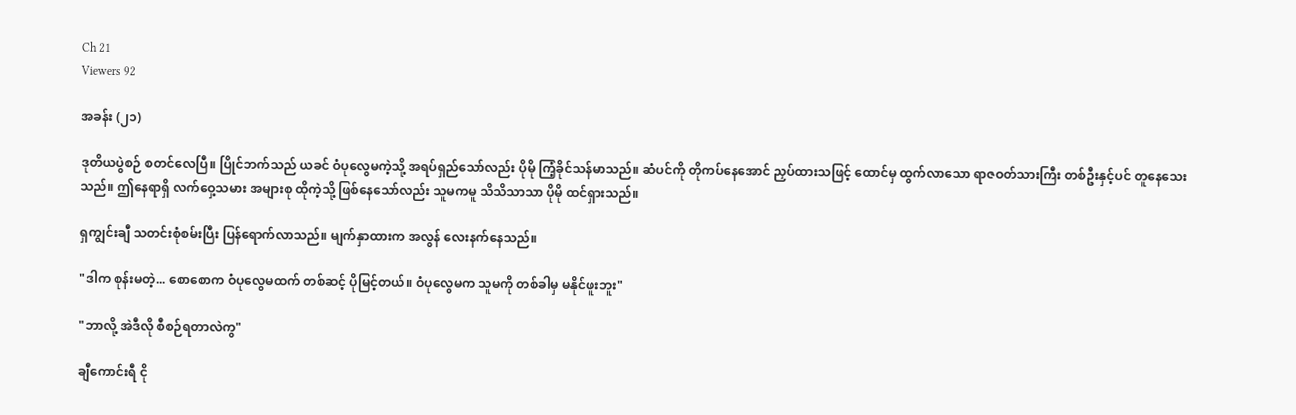Ch 21
Viewers 92

အခန်း (၂၁)

ဒုတိယပွဲစဉ် စတင်လေပြီ။ ပြိုင်ဘက်သည် ယခင် ဝံပုလွေမကဲ့သို့ အရပ်ရှည်သော်လည်း ပိုမို ကြံ့ခိုင်သန်မာသည်။ ဆံပင်ကို တိုကပ်နေအောင် ညှပ်ထားသဖြင့် ထောင်မှ ထွက်လာသော ရာဇဝတ်သားကြီး တစ်ဦးနှင့်ပင် တူနေသေးသည်။ ဤနေရာရှိ လက်ဝှေ့သမား အများစု ထိုကဲ့သို့ ဖြစ်နေသော်လည်း သူမကမူ သိသိသာသာ ပိုမို ထင်ရှားသည်။

ရှကျွင်းချီ သတင်းစုံစမ်းပြီး ပြန်ရောက်လာသည်။ မျက်နှာထားက အလွန် လေးနက်နေသည်။

"ဒါက စုန်းမတဲ့... စောစောက ဝံပုလွေမထက် တစ်ဆင့် ပိုမြင့်တယ်။ ဝံပုလွေမက သူမကို တစ်ခါမှ မနိုင်ဖူးဘူး"

"ဘာလို့ အဲဒီလို စီစဉ်ရတာလဲကွ"

ချီကောင်းရီ ငို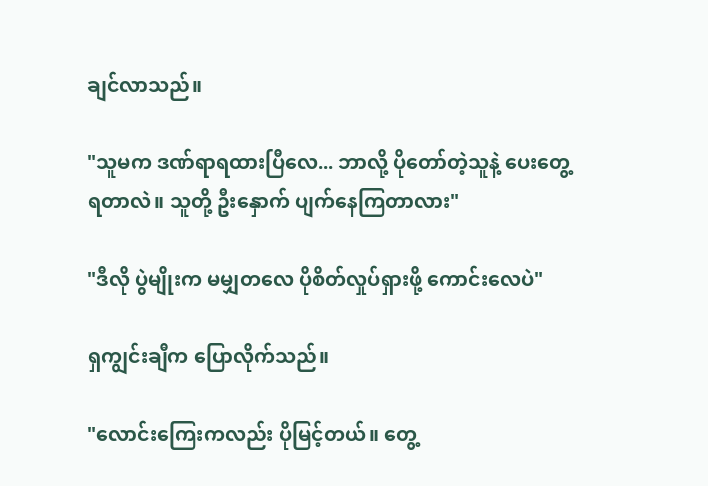ချင်လာသည်။

"သူမက ဒဏ်ရာရထားပြီလေ... ဘာလို့ ပိုတော်တဲ့သူနဲ့ ပေးတွေ့ရတာလဲ။ သူတို့ ဦးနှောက် ပျက်နေကြတာလား"

"ဒီလို ပွဲမျိုးက မမျှတလေ ပိုစိတ်လှုပ်ရှားဖို့ ကောင်းလေပဲ"

ရှကျွင်းချီက ပြောလိုက်သည်။

"လောင်းကြေးကလည်း ပိုမြင့်တယ်။ တွေ့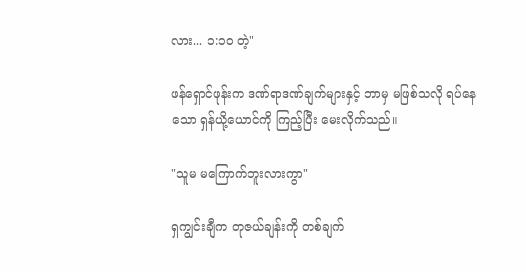လား... ၁:၁၀ တဲ့"

ဖန်ရှောင်ဖုန်းက ဒဏ်ရာဒဏ်ချက်များနှင့် ဘာမှ မဖြစ်သလို ရပ်နေသော ရှန်ယို့ယောင်ကို ကြည့်ပြီး မေးလိုက်သည်။

"သူမ မကြောက်ဘူးလားကွာ"

ရှကျွင်းချီက တုဇယ်ချန်းကို တစ်ချက်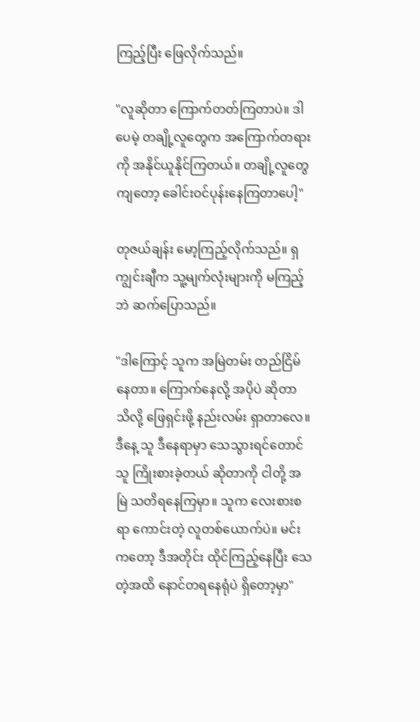ကြည့်ပြီး ဖြေလိုက်သည်။

"လူဆိုတာ ကြောက်တတ်ကြတာပဲ။ ဒါပေမဲ့ တချို့လူတွေက အကြောက်တရားကို အနိုင်ယူနိုင်ကြတယ်။ တချို့လူတွေကျတော့ ခေါင်းဝင်ပုန်းနေကြတာပေါ့"

တုဇယ်ချန်း မော့ကြည့်လိုက်သည်။ ရှကျွင်းချီက သူ့မျက်လုံးများကို မကြည့်ဘဲ ဆက်ပြောသည်။

"ဒါကြောင့် သူက အမြဲတမ်း တည်ငြိမ်နေတာ။ ကြောက်နေလို့ အပိုပဲ ဆိုတာ သိလို့ ဖြေရှင်းဖို့ နည်းလမ်း ရှာတာလေ။ ဒီနေ့ သူ ဒီနေရာမှာ သေသွားရင်တောင် သူ ကြိုးစားခဲ့တယ် ဆိုတာကို ငါတို့ အမြဲ သတိရနေကြမှာ။ သူက လေးစားစရာ ကောင်းတဲ့ လူတစ်ယောက်ပဲ။ မင်းကတော့ ဒီအတိုင်း ထိုင်ကြည့်နေပြီး သေတဲ့အထိ နောင်တရနေရုံပဲ ရှိတော့မှာ"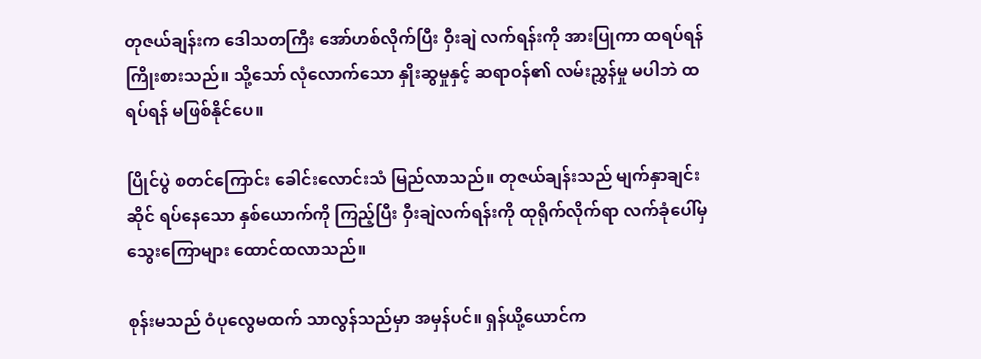တုဇယ်ချန်းက ဒေါသတကြီး အော်ဟစ်လိုက်ပြီး ဝှီးချဲ လက်ရန်းကို အားပြုကာ ထရပ်ရန် ကြိုးစားသည်။ သို့သော် လုံလောက်သော နှိုးဆွမှုနှင့် ဆရာဝန်၏ လမ်းညွှန်မှု မပါဘဲ ထရပ်ရန် မဖြစ်နိုင်ပေ။

ပြိုင်ပွဲ စတင်ကြောင်း ခေါင်းလောင်းသံ မြည်လာသည်။ တုဇယ်ချန်းသည် မျက်နှာချင်းဆိုင် ရပ်နေသော နှစ်ယောက်ကို ကြည့်ပြီး ဝှီးချဲလက်ရန်းကို ထုရိုက်လိုက်ရာ လက်ခုံပေါ်မှ သွေးကြောများ ထောင်ထလာသည်။

စုန်းမသည် ဝံပုလွေမထက် သာလွန်သည်မှာ အမှန်ပင်။ ရှန်ယို့ယောင်က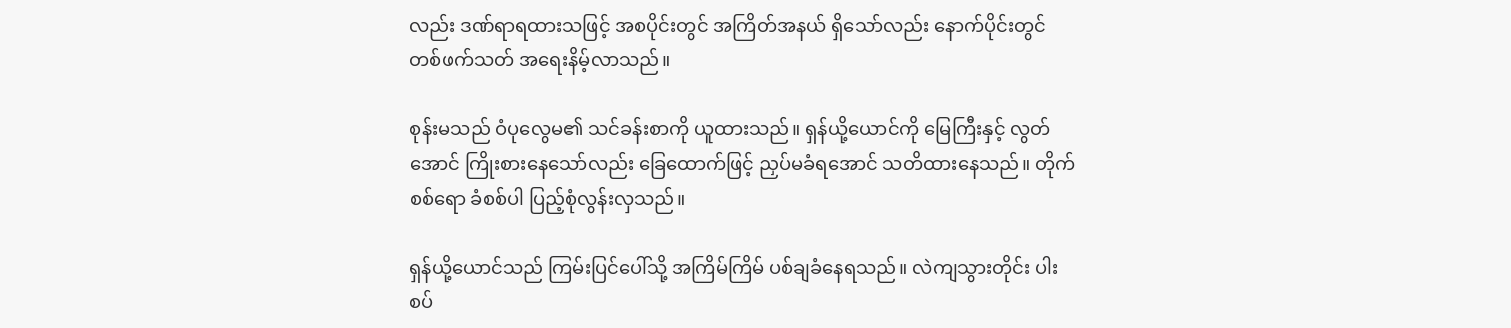လည်း ဒဏ်ရာရထားသဖြင့် အစပိုင်းတွင် အကြိတ်အနယ် ရှိသော်လည်း နောက်ပိုင်းတွင် တစ်ဖက်သတ် အရေးနိမ့်လာသည်။

စုန်းမသည် ဝံပုလွေမ၏ သင်ခန်းစာကို ယူထားသည်။ ရှန်ယို့ယောင်ကို မြေကြီးနှင့် လွတ်အောင် ကြိုးစားနေသော်လည်း ခြေထောက်ဖြင့် ညှပ်မခံရအောင် သတိထားနေသည်။ တိုက်စစ်ရော ခံစစ်ပါ ပြည့်စုံလွန်းလှသည်။

ရှန်ယို့ယောင်သည် ကြမ်းပြင်ပေါ်သို့ အကြိမ်ကြိမ် ပစ်ချခံနေရသည်။ လဲကျသွားတိုင်း ပါးစပ်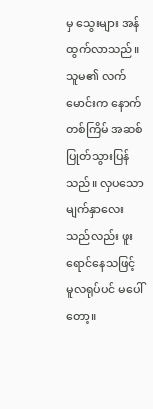မှ သွေးများ အန်ထွက်လာသည်။ သူမ၏ လက်မောင်းက နောက်တစ်ကြိမ် အဆစ်ပြုတ်သွားပြန်သည်။ လှပသော မျက်နှာလေးသည်လည်း ဖူးရောင်နေသဖြင့် မူလရုပ်ပင် မပေါ်တော့။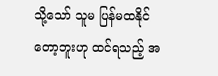သို့သော် သူမ ပြန်မထနိုင်တော့ဘူးဟု ထင်ရသည့် အ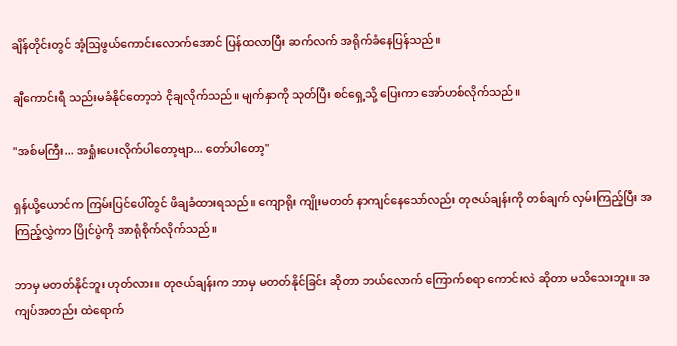ချိန်တိုင်းတွင် အံ့ဩဖွယ်ကောင်းလောက်အောင် ပြန်ထလာပြီး ဆက်လက် အရိုက်ခံနေပြန်သည်။

ချီကောင်းရီ သည်းမခံနိုင်တော့ဘဲ ငိုချလိုက်သည်။ မျက်နှာကို သုတ်ပြီး စင်ရှေ့သို့ ပြေးကာ အော်ဟစ်လိုက်သည်။

"အစ်မကြီး... အရှုံးပေးလိုက်ပါတော့ဗျာ... တော်ပါတော့"

ရှန်ယို့ယောင်က ကြမ်းပြင်ပေါ်တွင် ဖိချခံထားရသည်။ ကျောရိုး ကျိုးမတတ် နာကျင်နေသော်လည်း တုဇယ်ချန်းကို တစ်ချက် လှမ်းကြည့်ပြီး အကြည့်လွှဲကာ ပြိုင်ပွဲကို အာရုံစိုက်လိုက်သည်။

ဘာမှ မတတ်နိုင်ဘူး ဟုတ်လား။ တုဇယ်ချန်းက ဘာမှ မတတ်နိုင်ခြင်း ဆိုတာ ဘယ်လောက် ကြောက်စရာ ကောင်းလဲ ဆိုတာ မသိသေးဘူး။ အကျပ်အတည်း ထဲရောက်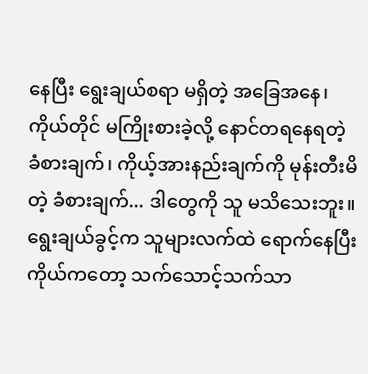နေပြီး ရွေးချယ်စရာ မရှိတဲ့ အခြေအနေ၊ ကိုယ်တိုင် မကြိုးစားခဲ့လို့ နောင်တရနေရတဲ့ ခံစားချက်၊ ကိုယ့်အားနည်းချက်ကို မုန်းတီးမိတဲ့ ခံစားချက်... ဒါတွေကို သူ မသိသေးဘူး။ ရွေးချယ်ခွင့်က သူများလက်ထဲ ရောက်နေပြီး ကိုယ်ကတော့ သက်သောင့်သက်သာ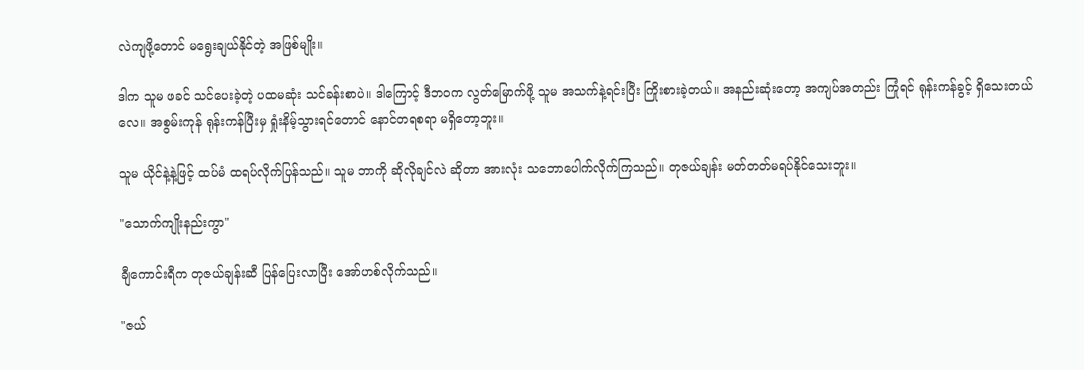လဲကျဖို့တောင် မရွေးချယ်နိုင်တဲ့ အဖြစ်မျိုး။

ဒါက သူမ ဖခင် သင်ပေးခဲ့တဲ့ ပထမဆုံး သင်ခန်းစာပဲ။ ဒါကြောင့် ဒီဘဝက လွတ်မြောက်ဖို့ သူမ အသက်နဲ့ရင်းပြီး ကြိုးစားခဲ့တယ်။ အနည်းဆုံးတော့ အကျပ်အတည်း ကြုံရင် ရုန်းကန်ခွင့် ရှိသေးတယ်လေ။ အစွမ်းကုန် ရုန်းကန်ပြီးမှ ရှုံးနိမ့်သွားရင်တောင် နောင်တရစရာ မရှိတော့ဘူး။

သူမ ယိုင်နဲ့နဲ့ဖြင့် ထပ်မံ ထရပ်လိုက်ပြန်သည်။ သူမ ဘာကို ဆိုလိုချင်လဲ ဆိုတာ အားလုံး သဘောပေါက်လိုက်ကြသည်။ တုဇယ်ချန်း မတ်တတ်မရပ်နိုင်သေးဘူး။

"သောက်ကျိုးနည်းကွာ"

ချီကောင်းရီက တုဇယ်ချန်းဆီ ပြန်ပြေးလာပြီး အော်ဟစ်လိုက်သည်။

"ဇယ်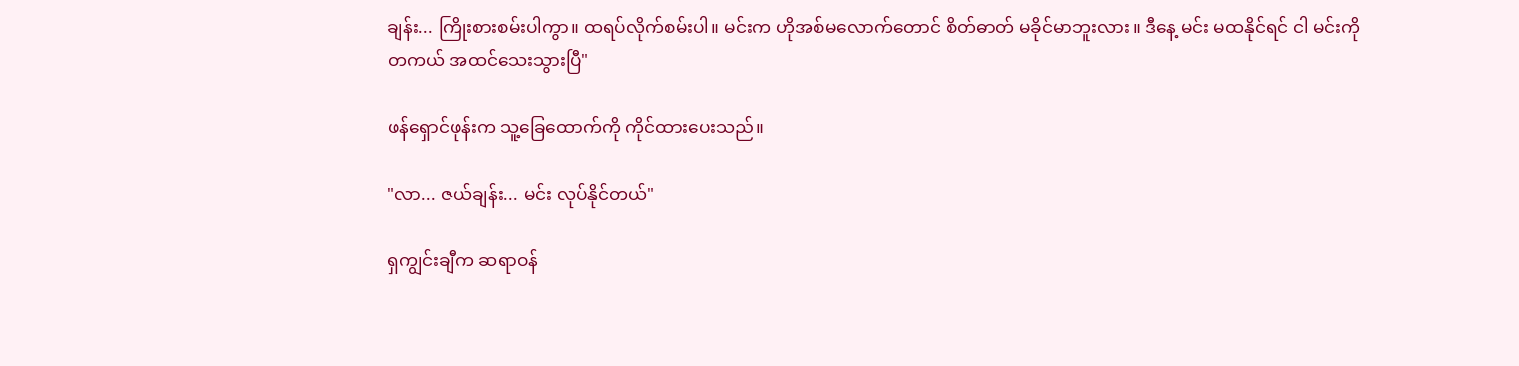ချန်း... ကြိုးစားစမ်းပါကွာ။ ထရပ်လိုက်စမ်းပါ။ မင်းက ဟိုအစ်မလောက်တောင် စိတ်ဓာတ် မခိုင်မာဘူးလား။ ဒီနေ့ မင်း မထနိုင်ရင် ငါ မင်းကို တကယ် အထင်သေးသွားပြီ"

ဖန်ရှောင်ဖုန်းက သူ့ခြေထောက်ကို ကိုင်ထားပေးသည်။

"လာ... ဇယ်ချန်း... မင်း လုပ်နိုင်တယ်"

ရှကျွင်းချီက ဆရာဝန်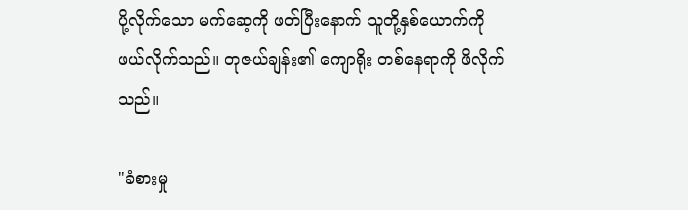ပို့လိုက်သော မက်ဆေ့ကို ဖတ်ပြီးနောက် သူတို့နှစ်ယောက်ကို ဖယ်လိုက်သည်။ တုဇယ်ချန်း၏ ကျောရိုး တစ်နေရာကို ဖိလိုက်သည်။

"ခံစားမှု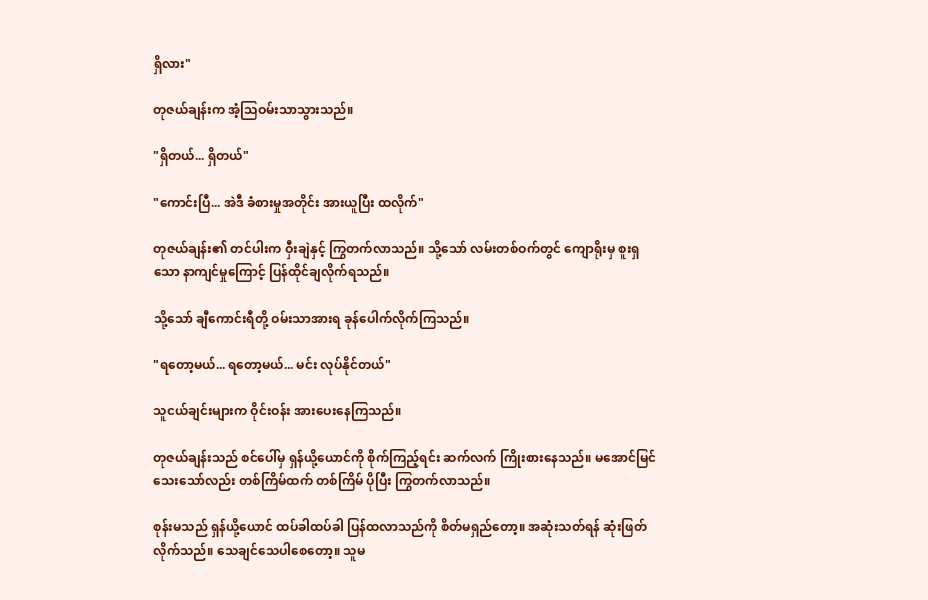ရှိလား"

တုဇယ်ချန်းက အံ့သြဝမ်းသာသွားသည်။

"ရှိတယ်... ရှိတယ်"

"ကောင်းပြီ... အဲဒီ ခံစားမှုအတိုင်း အားယူပြီး ထလိုက်"

တုဇယ်ချန်း၏ တင်ပါးက ဝှီးချဲနှင့် ကြွတက်လာသည်။ သို့သော် လမ်းတစ်ဝက်တွင် ကျောရိုးမှ စူးရှသော နာကျင်မှုကြောင့် ပြန်ထိုင်ချလိုက်ရသည်။

သို့သော် ချီကောင်းရီတို့ ဝမ်းသာအားရ ခုန်ပေါက်လိုက်ကြသည်။

"ရတော့မယ်... ရတော့မယ်... မင်း လုပ်နိုင်တယ်"

သူငယ်ချင်းများက ဝိုင်းဝန်း အားပေးနေကြသည်။

တုဇယ်ချန်းသည် စင်ပေါ်မှ ရှန်ယို့ယောင်ကို စိုက်ကြည့်ရင်း ဆက်လက် ကြိုးစားနေသည်။ မအောင်မြင်သေးသော်လည်း တစ်ကြိမ်ထက် တစ်ကြိမ် ပိုပြီး ကြွတက်လာသည်။

စုန်းမသည် ရှန်ယို့ယောင် ထပ်ခါထပ်ခါ ပြန်ထလာသည်ကို စိတ်မရှည်တော့။ အဆုံးသတ်ရန် ဆုံးဖြတ်လိုက်သည်။ သေချင်သေပါစေတော့။ သူမ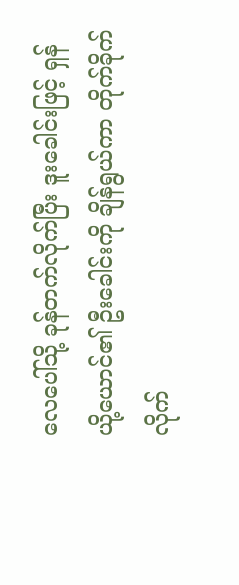လေပေါ်သို့ ခုန်တက်လိုက်ပြီး ဒူးခေါင်းဖြင့် ရှန်ယို့ယောင်၏ ဦးခေါင်းကို ချိန်ရွယ်ကာ တိုက်ခိုက်လိုက်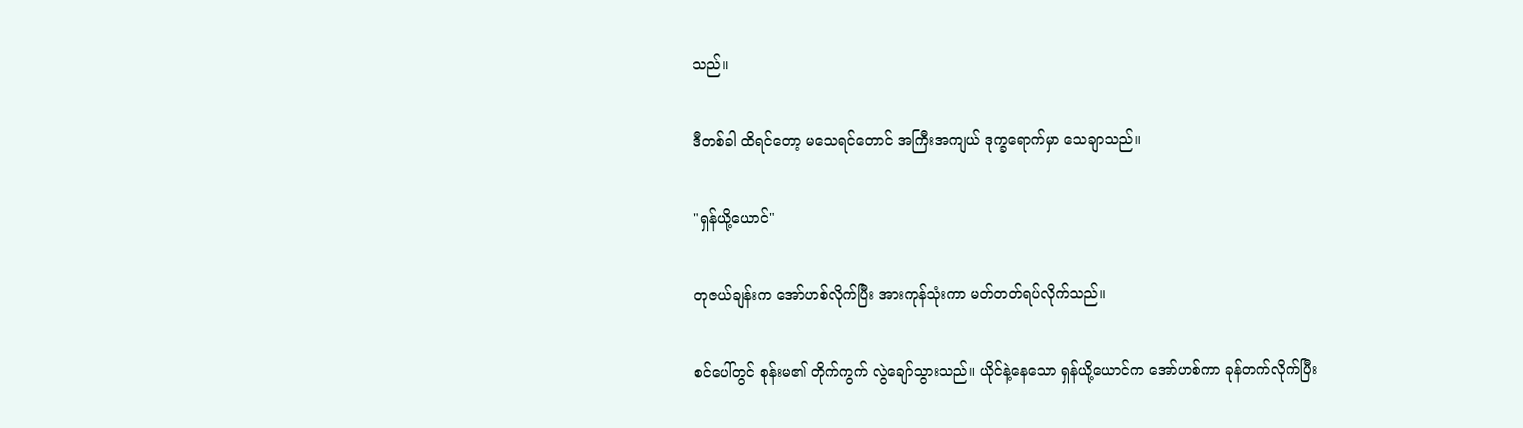သည်။

ဒီတစ်ခါ ထိရင်တော့ မသေရင်တောင် အကြီးအကျယ် ဒုက္ခရောက်မှာ သေချာသည်။

"ရှန်ယို့ယောင်"

တုဇယ်ချန်းက အော်ဟစ်လိုက်ပြီး အားကုန်သုံးကာ မတ်တတ်ရပ်လိုက်သည်။

စင်ပေါ်တွင် စုန်းမ၏ တိုက်ကွက် လွဲချော်သွားသည်။ ယိုင်နဲ့နေသော ရှန်ယို့ယောင်က အော်ဟစ်ကာ ခုန်တက်လိုက်ပြီး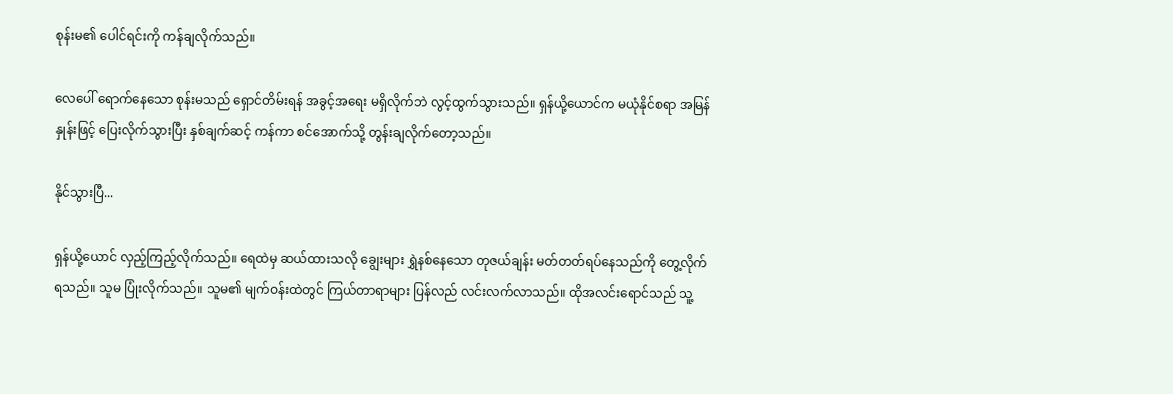စုန်းမ၏ ပေါင်ရင်းကို ကန်ချလိုက်သည်။

လေပေါ် ရောက်နေသော စုန်းမသည် ရှောင်တိမ်းရန် အခွင့်အရေး မရှိလိုက်ဘဲ လွင့်ထွက်သွားသည်။ ရှန်ယို့ယောင်က မယုံနိုင်စရာ အမြန်နှုန်းဖြင့် ပြေးလိုက်သွားပြီး နှစ်ချက်ဆင့် ကန်ကာ စင်အောက်သို့ တွန်းချလိုက်တော့သည်။

နိုင်သွားပြီ...

ရှန်ယို့ယောင် လှည့်ကြည့်လိုက်သည်။ ရေထဲမှ ဆယ်ထားသလို ချွေးများ ရွှဲနစ်နေသော တုဇယ်ချန်း မတ်တတ်ရပ်နေသည်ကို တွေ့လိုက်ရသည်။ သူမ ပြုံးလိုက်သည်။ သူမ၏ မျက်ဝန်းထဲတွင် ကြယ်တာရာများ ပြန်လည် လင်းလက်လာသည်။ ထိုအလင်းရောင်သည် သူ့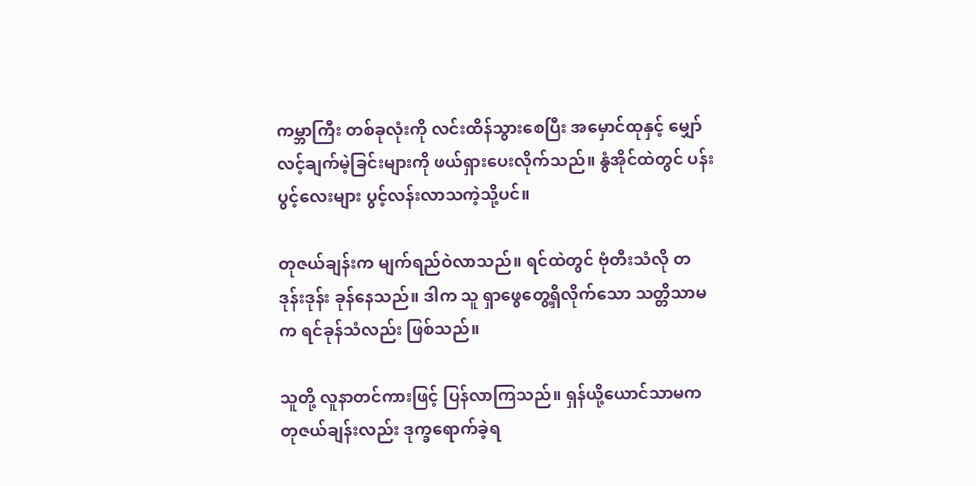ကမ္ဘာကြီး တစ်ခုလုံးကို လင်းထိန်သွားစေပြီး အမှောင်ထုနှင့် မျှော်လင့်ချက်မဲ့ခြင်းများကို ဖယ်ရှားပေးလိုက်သည်။ နွံအိုင်ထဲတွင် ပန်းပွင့်လေးများ ပွင့်လန်းလာသကဲ့သို့ပင်။

တုဇယ်ချန်းက မျက်ရည်ဝဲလာသည်။ ရင်ထဲတွင် ဗုံတီးသံလို တဒုန်းဒုန်း ခုန်နေသည်။ ဒါက သူ ရှာဖွေတွေ့ရှိလိုက်သော သတ္တိသာမက ရင်ခုန်သံလည်း ဖြစ်သည်။

သူတို့ လူနာတင်ကားဖြင့် ပြန်လာကြသည်။ ရှန်ယို့ယောင်သာမက တုဇယ်ချန်းလည်း ဒုက္ခရောက်ခဲ့ရ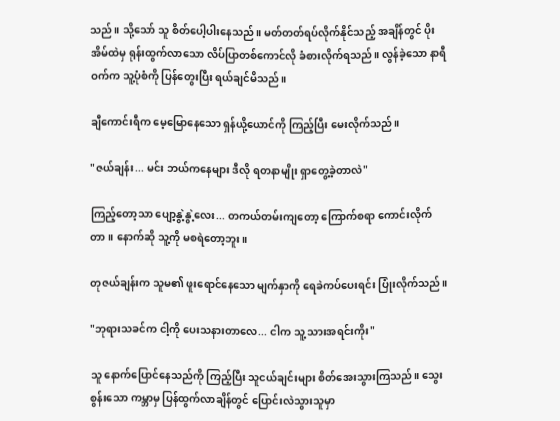သည်။ သို့သော် သူ စိတ်ပေါ့ပါးနေသည်။ မတ်တတ်ရပ်လိုက်နိုင်သည့် အချိန်တွင် ပိုးအိမ်ထဲမှ ရုန်းထွက်လာသော လိပ်ပြာတစ်ကောင်လို ခံစားလိုက်ရသည်။ လွန်ခဲ့သော နာရီဝက်က သူ့ပုံစံကို ပြန်တွေးပြီး ရယ်ချင်မိသည်။

ချီကောင်းရီက မေ့မြောနေသော ရှန်ယို့ယောင်ကို ကြည့်ပြီး မေးလိုက်သည်။

"ဇယ်ချန်း... မင်း ဘယ်ကနေများ ဒီလို ရတနာမျိုး ရှာတွေ့ခဲ့တာလဲ"

ကြည့်တော့သာ ပျော့နွဲ့နွဲ့လေး... တကယ်တမ်းကျတော့ ကြောက်စရာ ကောင်းလိုက်တာ။ နောက်ဆို သူ့ကို မစရဲတော့ဘူး။

တုဇယ်ချန်းက သူမ၏ ဖူးရောင်နေသော မျက်နှာကို ရေခဲကပ်ပေးရင်း ပြုံးလိုက်သည်။

"ဘုရားသခင်က ငါ့ကို ပေးသနားတာလေ... ငါက သူ့ သားအရင်းကိုး"

သူ နောက်ပြောင်နေသည်ကို ကြည့်ပြီး သူငယ်ချင်းများ စိတ်အေးသွားကြသည်။ သွေးစွန်းသော ကမ္ဘာမှ ပြန်ထွက်လာချိန်တွင် ပြောင်းလဲသွားသူမှာ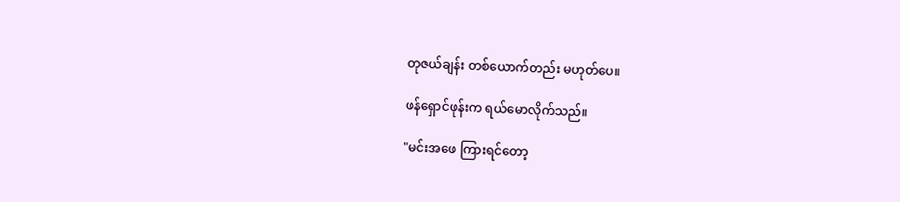တုဇယ်ချန်း တစ်ယောက်တည်း မဟုတ်ပေ။

ဖန်ရှောင်ဖုန်းက ရယ်မောလိုက်သည်။

"မင်းအဖေ ကြားရင်တော့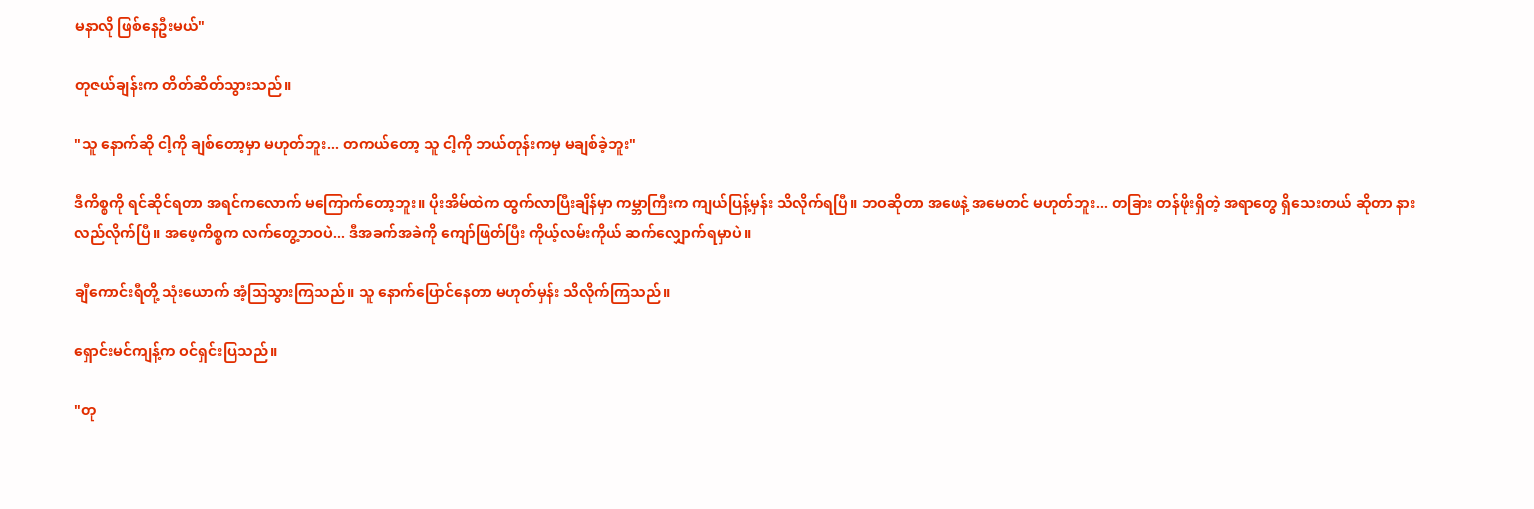မနာလို ဖြစ်နေဦးမယ်"

တုဇယ်ချန်းက တိတ်ဆိတ်သွားသည်။

"သူ နောက်ဆို ငါ့ကို ချစ်တော့မှာ မဟုတ်ဘူး... တကယ်တော့ သူ ငါ့ကို ဘယ်တုန်းကမှ မချစ်ခဲ့ဘူး"

ဒီကိစ္စကို ရင်ဆိုင်ရတာ အရင်ကလောက် မကြောက်တော့ဘူး။ ပိုးအိမ်ထဲက ထွက်လာပြီးချိန်မှာ ကမ္ဘာကြီးက ကျယ်ပြန့်မှန်း သိလိုက်ရပြီ။ ဘဝဆိုတာ အဖေနဲ့ အမေတင် မဟုတ်ဘူး... တခြား တန်ဖိုးရှိတဲ့ အရာတွေ ရှိသေးတယ် ဆိုတာ နားလည်လိုက်ပြီ။ အဖေ့ကိစ္စက လက်တွေ့ဘဝပဲ... ဒီအခက်အခဲကို ကျော်ဖြတ်ပြီး ကိုယ့်လမ်းကိုယ် ဆက်လျှောက်ရမှာပဲ။

ချီကောင်းရီတို့ သုံးယောက် အံ့သြသွားကြသည်။ သူ နောက်ပြောင်နေတာ မဟုတ်မှန်း သိလိုက်ကြသည်။

ရှောင်းမင်ကျန့်က ဝင်ရှင်းပြသည်။

"တု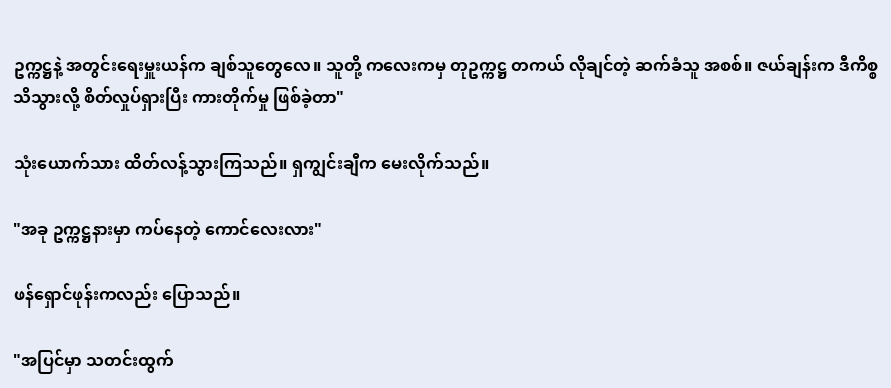ဥက္ကဋ္ဌနဲ့ အတွင်းရေးမှူးယန်က ချစ်သူတွေလေ။ သူတို့ ကလေးကမှ တုဥက္ကဋ္ဌ တကယ် လိုချင်တဲ့ ဆက်ခံသူ အစစ်။ ဇယ်ချန်းက ဒီကိစ္စ သိသွားလို့ စိတ်လှုပ်ရှားပြီး ကားတိုက်မှု ဖြစ်ခဲ့တာ"

သုံးယောက်သား ထိတ်လန့်သွားကြသည်။ ရှကျွင်းချီက မေးလိုက်သည်။

"အခု ဥက္ကဋ္ဌနားမှာ ကပ်နေတဲ့ ကောင်လေးလား"

ဖန်ရှောင်ဖုန်းကလည်း ပြောသည်။

"အပြင်မှာ သတင်းထွက်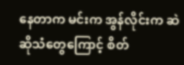နေတာက မင်းက အွန်လိုင်းက ဆဲဆိုသံတွေကြောင့် စိတ်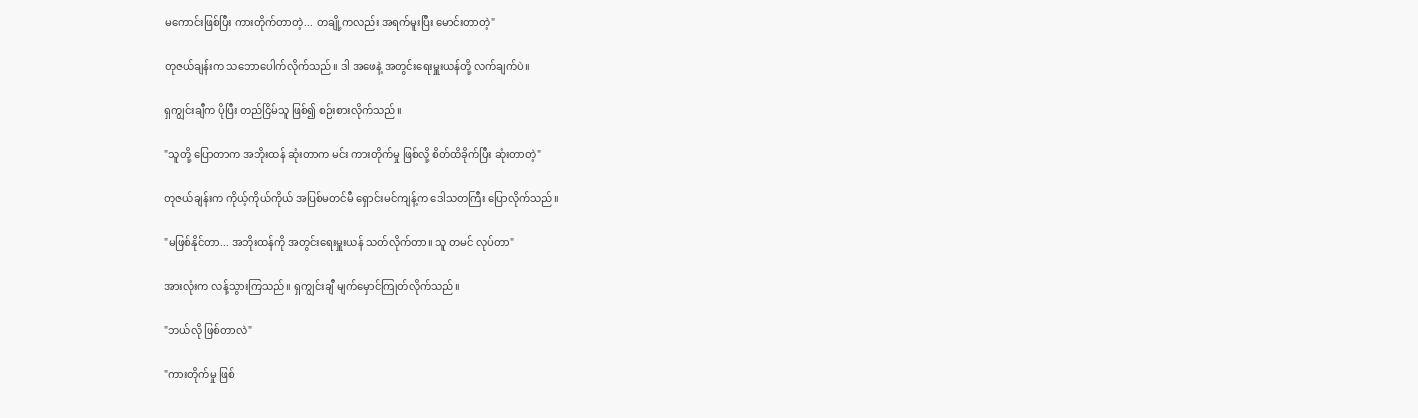မကောင်းဖြစ်ပြီး ကားတိုက်တာတဲ့... တချို့ကလည်း အရက်မူးပြီး မောင်းတာတဲ့"

တုဇယ်ချန်းက သဘောပေါက်လိုက်သည်။ ဒါ အဖေနဲ့ အတွင်းရေးမှူးယန်တို့ လက်ချက်ပဲ။

ရှကျွင်းချီက ပိုပြီး တည်ငြိမ်သူ ဖြစ်၍ စဉ်းစားလိုက်သည်။

"သူတို့ ပြောတာက အဘိုးထန် ဆုံးတာက မင်း ကားတိုက်မှု ဖြစ်လို့ စိတ်ထိခိုက်ပြီး ဆုံးတာတဲ့"

တုဇယ်ချန်းက ကိုယ့်ကိုယ်ကိုယ် အပြစ်မတင်မီ ရှောင်းမင်ကျန့်က ဒေါသတကြီး ပြောလိုက်သည်။

"မဖြစ်နိုင်တာ... အဘိုးထန်ကို အတွင်းရေးမှူးယန် သတ်လိုက်တာ။ သူ တမင် လုပ်တာ"

အားလုံးက လန့်သွားကြသည်။ ရှကျွင်းချီ မျက်မှောင်ကြုတ်လိုက်သည်။

"ဘယ်လို ဖြစ်တာလဲ"

"ကားတိုက်မှု ဖြစ်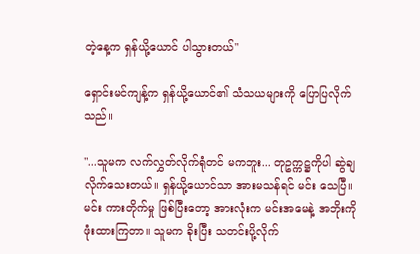တဲ့နေ့က ရှန်ယို့ယောင် ပါသွားတယ်"

ရှောင်းမင်ကျန့်က ရှန်ယို့ယောင်၏ သံသယများကို ပြောပြလိုက်သည်။

"...သူမက လက်လွှတ်လိုက်ရုံတင် မကဘူး... တုဥက္ကဋ္ဌကိုပါ ဆွဲချလိုက်သေးတယ်။ ရှန်ယို့ယောင်သာ အားမသန်ရင် မင်း သေပြီ။ မင်း ကားတိုက်မှု ဖြစ်ပြီးတော့ အားလုံးက မင်းအမေနဲ့ အဘိုးကို ဖုံးထားကြတာ။ သူမက ခိုးပြီး သတင်းပို့လိုက်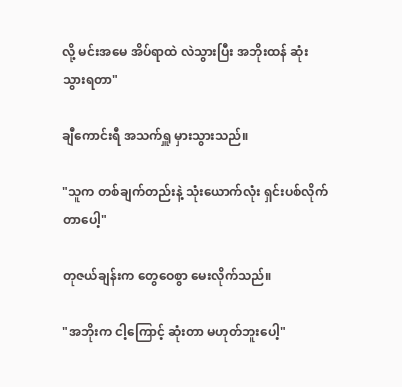လို့ မင်းအမေ အိပ်ရာထဲ လဲသွားပြီး အဘိုးထန် ဆုံးသွားရတာ"

ချီကောင်းရီ အသက်ရှူ မှားသွားသည်။

"သူက တစ်ချက်တည်းနဲ့ သုံးယောက်လုံး ရှင်းပစ်လိုက်တာပေါ့"

တုဇယ်ချန်းက တွေဝေစွာ မေးလိုက်သည်။

"အဘိုးက ငါ့ကြောင့် ဆုံးတာ မဟုတ်ဘူးပေါ့"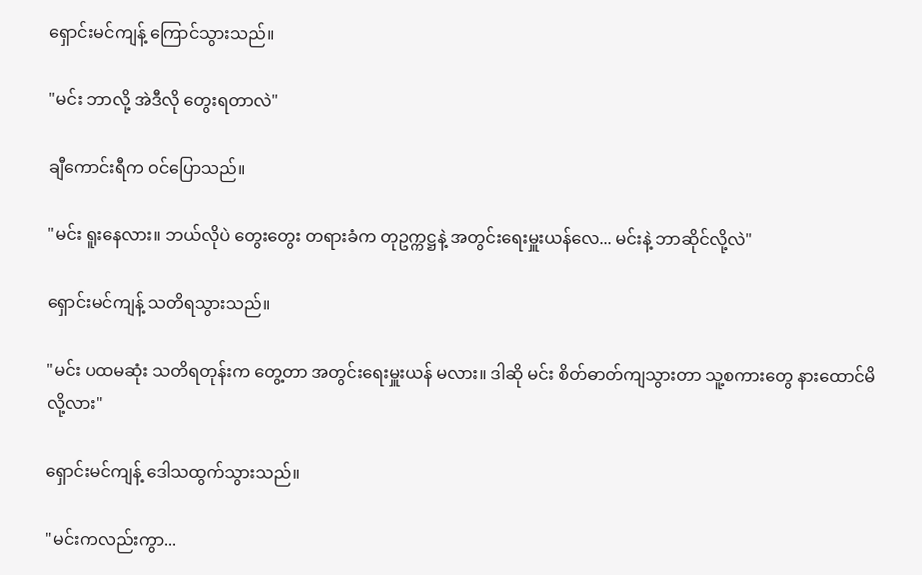ရှောင်းမင်ကျန့် ကြောင်သွားသည်။

"မင်း ဘာလို့ အဲဒီလို တွေးရတာလဲ"

ချီကောင်းရီက ဝင်ပြောသည်။

"မင်း ရူးနေလား။ ဘယ်လိုပဲ တွေးတွေး တရားခံက တုဥက္ကဋ္ဌနဲ့ အတွင်းရေးမှူးယန်လေ... မင်းနဲ့ ဘာဆိုင်လို့လဲ"

ရှောင်းမင်ကျန့် သတိရသွားသည်။

"မင်း ပထမဆုံး သတိရတုန်းက တွေ့တာ အတွင်းရေးမှူးယန် မလား။ ဒါဆို မင်း စိတ်ဓာတ်ကျသွားတာ သူ့စကားတွေ နားထောင်မိလို့လား"

ရှောင်းမင်ကျန့် ဒေါသထွက်သွားသည်။

"မင်းကလည်းကွာ...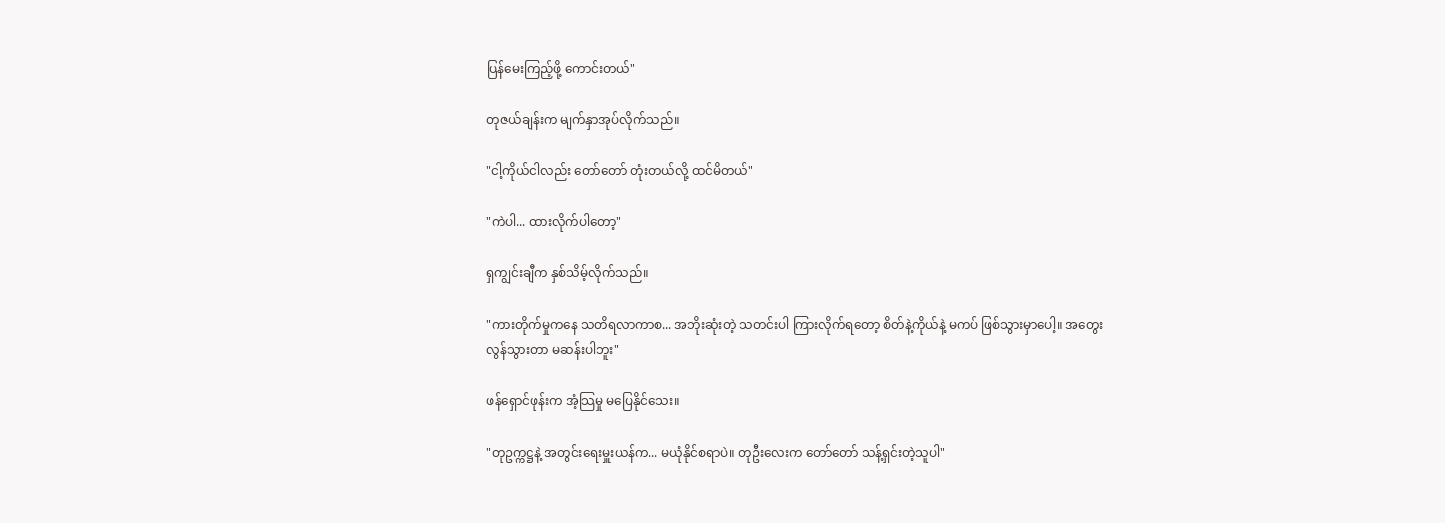ပြန်မေးကြည့်ဖို့ ကောင်းတယ်"

တုဇယ်ချန်းက မျက်နှာအုပ်လိုက်သည်။

"ငါ့ကိုယ်ငါလည်း တော်တော် တုံးတယ်လို့ ထင်မိတယ်"

"ကဲပါ... ထားလိုက်ပါတော့"

ရှကျွင်းချီက နှစ်သိမ့်လိုက်သည်။

"ကားတိုက်မှုကနေ သတိရလာကာစ... အဘိုးဆုံးတဲ့ သတင်းပါ ကြားလိုက်ရတော့ စိတ်နဲ့ကိုယ်နဲ့ မကပ် ဖြစ်သွားမှာပေါ့။ အတွေးလွန်သွားတာ မဆန်းပါဘူး"

ဖန်ရှောင်ဖုန်းက အံ့သြမှု မပြေနိုင်သေး။

"တုဥက္ကဋ္ဌနဲ့ အတွင်းရေးမှူးယန်က... မယုံနိုင်စရာပဲ။ တုဦးလေးက တော်တော် သန့်ရှင်းတဲ့သူပါ"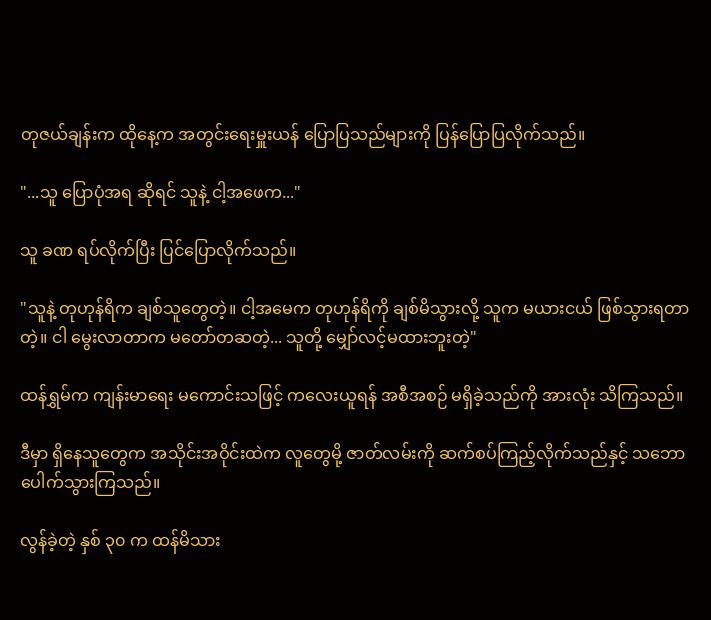တုဇယ်ချန်းက ထိုနေ့က အတွင်းရေးမှူးယန် ပြောပြသည်များကို ပြန်ပြောပြလိုက်သည်။

"...သူ ပြောပုံအရ ဆိုရင် သူနဲ့ ငါ့အဖေက..."

သူ ခဏ ရပ်လိုက်ပြီး ပြင်ပြောလိုက်သည်။

"သူနဲ့ တုဟုန်ရိက ချစ်သူတွေတဲ့။ ငါ့အမေက တုဟုန်ရိကို ချစ်မိသွားလို့ သူက မယားငယ် ဖြစ်သွားရတာတဲ့။ ငါ မွေးလာတာက မတော်တဆတဲ့... သူတို့ မျှော်လင့်မထားဘူးတဲ့"

ထန်ရွှမ်က ကျန်းမာရေး မကောင်းသဖြင့် ကလေးယူရန် အစီအစဉ် မရှိခဲ့သည်ကို အားလုံး သိကြသည်။

ဒီမှာ ရှိနေသူတွေက အသိုင်းအဝိုင်းထဲက လူတွေမို့ ဇာတ်လမ်းကို ဆက်စပ်ကြည့်လိုက်သည်နှင့် သဘောပေါက်သွားကြသည်။

လွန်ခဲ့တဲ့ နှစ် ၃၀ က ထန်မိသား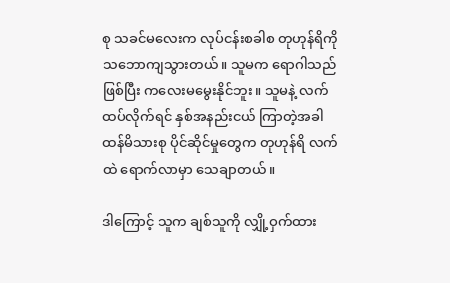စု သခင်မလေးက လုပ်ငန်းစခါစ တုဟုန်ရိကို သဘောကျသွားတယ်။ သူမက ရောဂါသည် ဖြစ်ပြီး ကလေးမမွေးနိုင်ဘူး။ သူမနဲ့ လက်ထပ်လိုက်ရင် နှစ်အနည်းငယ် ကြာတဲ့အခါ ထန်မိသားစု ပိုင်ဆိုင်မှုတွေက တုဟုန်ရိ လက်ထဲ ရောက်လာမှာ သေချာတယ်။

ဒါကြောင့် သူက ချစ်သူကို လျှို့ဝှက်ထား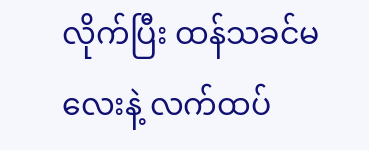လိုက်ပြီး ထန်သခင်မလေးနဲ့ လက်ထပ်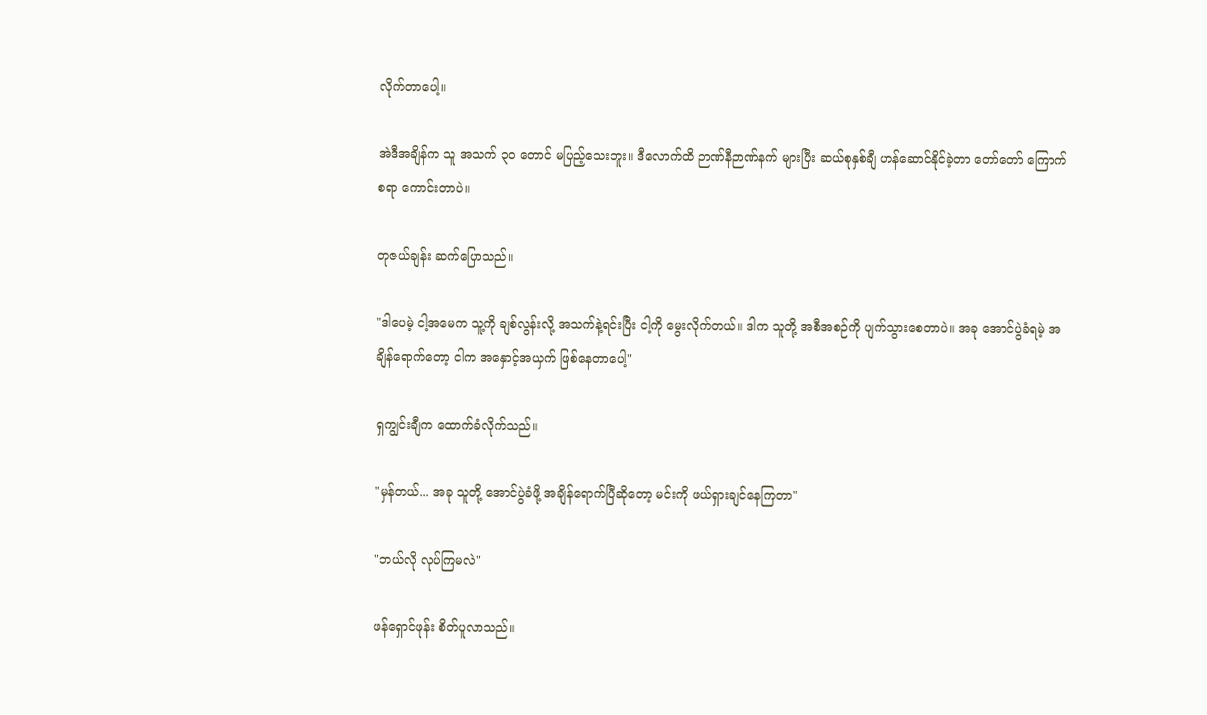လိုက်တာပေါ့။

အဲဒီအချိန်က သူ အသက် ၃၀ တောင် မပြည့်သေးဘူး။ ဒီလောက်ထိ ဉာဏ်နီဉာဏ်နက် များပြီး ဆယ်စုနှစ်ချီ ဟန်ဆောင်နိုင်ခဲ့တာ တော်တော် ကြောက်စရာ ကောင်းတာပဲ။

တုဇယ်ချန်း ဆက်ပြောသည်။

"ဒါပေမဲ့ ငါ့အမေက သူ့ကို ချစ်လွန်းလို့ အသက်နဲ့ရင်းပြီး ငါ့ကို မွေးလိုက်တယ်။ ဒါက သူတို့ အစီအစဉ်ကို ပျက်သွားစေတာပဲ။ အခု အောင်ပွဲခံရမဲ့ အချိန်ရောက်တော့ ငါက အနှောင့်အယှက် ဖြစ်နေတာပေါ့"

ရှကျွင်းချီက ထောက်ခံလိုက်သည်။

"မှန်တယ်... အခု သူတို့ အောင်ပွဲခံဖို့ အချိန်ရောက်ပြီဆိုတော့ မင်းကို ဖယ်ရှားချင်နေကြတာ"

"ဘယ်လို လုပ်ကြမလဲ"

ဖန်ရှောင်ဖုန်း စိတ်ပူလာသည်။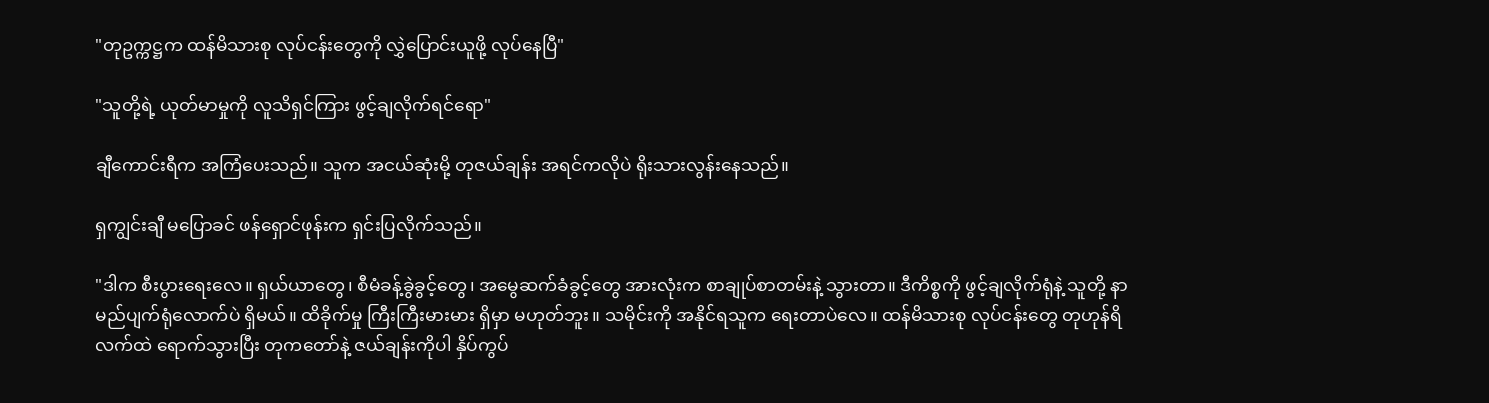"တုဥက္ကဋ္ဌက ထန်မိသားစု လုပ်ငန်းတွေကို လွှဲပြောင်းယူဖို့ လုပ်နေပြီ"

"သူတို့ရဲ့ ယုတ်မာမှုကို လူသိရှင်ကြား ဖွင့်ချလိုက်ရင်ရော"

ချီကောင်းရီက အကြံပေးသည်။ သူက အငယ်ဆုံးမို့ တုဇယ်ချန်း အရင်ကလိုပဲ ရိုးသားလွန်းနေသည်။

ရှကျွင်းချီ မပြောခင် ဖန်ရှောင်ဖုန်းက ရှင်းပြလိုက်သည်။

"ဒါက စီးပွားရေးလေ။ ရှယ်ယာတွေ၊ စီမံခန့်ခွဲခွင့်တွေ၊ အမွေဆက်ခံခွင့်တွေ အားလုံးက စာချုပ်စာတမ်းနဲ့ သွားတာ။ ဒီကိစ္စကို ဖွင့်ချလိုက်ရုံနဲ့ သူတို့ နာမည်ပျက်ရုံလောက်ပဲ ရှိမယ်။ ထိခိုက်မှု ကြီးကြီးမားမား ရှိမှာ မဟုတ်ဘူး။ သမိုင်းကို အနိုင်ရသူက ရေးတာပဲလေ။ ထန်မိသားစု လုပ်ငန်းတွေ တုဟုန်ရိ လက်ထဲ ရောက်သွားပြီး တုကတော်နဲ့ ဇယ်ချန်းကိုပါ နှိပ်ကွပ်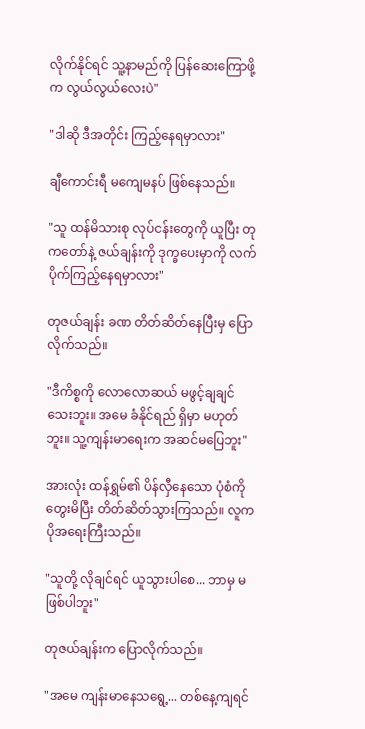လိုက်နိုင်ရင် သူ့နာမည်ကို ပြန်ဆေးကြောဖို့က လွယ်လွယ်လေးပဲ"

"ဒါဆို ဒီအတိုင်း ကြည့်နေရမှာလား"

ချီကောင်းရီ မကျေမနပ် ဖြစ်နေသည်။

"သူ ထန်မိသားစု လုပ်ငန်းတွေကို ယူပြီး တုကတော်နဲ့ ဇယ်ချန်းကို ဒုက္ခပေးမှာကို လက်ပိုက်ကြည့်နေရမှာလား"

တုဇယ်ချန်း ခဏ တိတ်ဆိတ်နေပြီးမှ ပြောလိုက်သည်။

"ဒီကိစ္စကို လောလောဆယ် မဖွင့်ချချင်သေးဘူး။ အမေ ခံနိုင်ရည် ရှိမှာ မဟုတ်ဘူး။ သူ့ကျန်းမာရေးက အဆင်မပြေဘူး"

အားလုံး ထန်ရွှမ်၏ ပိန်လှီနေသော ပုံစံကို တွေးမိပြီး တိတ်ဆိတ်သွားကြသည်။ လူက ပိုအရေးကြီးသည်။

"သူတို့ လိုချင်ရင် ယူသွားပါစေ... ဘာမှ မဖြစ်ပါဘူး"

တုဇယ်ချန်းက ပြောလိုက်သည်။

"အမေ ကျန်းမာနေသရွေ့... တစ်နေ့ကျရင်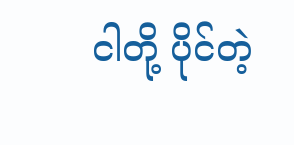ငါတို့ ပိုင်တဲ့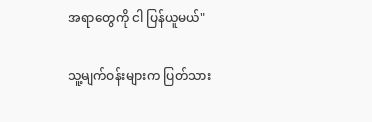အရာတွေကို ငါ ပြန်ယူမယ်"

သူ့မျက်ဝန်းများက ပြတ်သား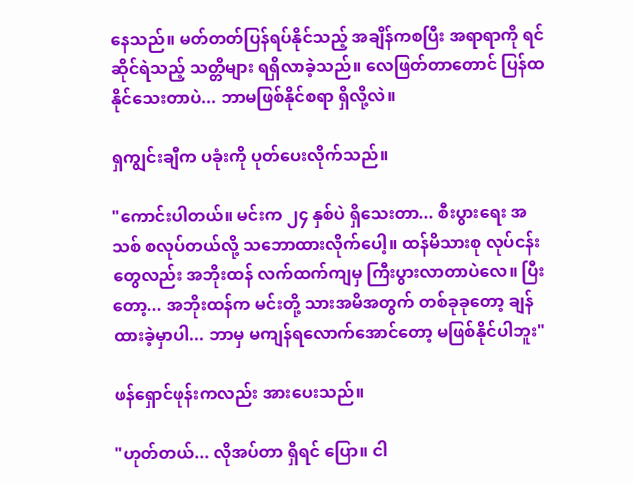နေသည်။ မတ်တတ်ပြန်ရပ်နိုင်သည့် အချိန်ကစပြီး အရာရာကို ရင်ဆိုင်ရဲသည့် သတ္တိများ ရရှိလာခဲ့သည်။ လေဖြတ်တာတောင် ပြန်ထနိုင်သေးတာပဲ... ဘာမဖြစ်နိုင်စရာ ရှိလို့လဲ။

ရှကျွင်းချီက ပခုံးကို ပုတ်ပေးလိုက်သည်။

"ကောင်းပါတယ်။ မင်းက ၂၄ နှစ်ပဲ ရှိသေးတာ... စီးပွားရေး အသစ် စလုပ်တယ်လို့ သဘောထားလိုက်ပေါ့။ ထန်မိသားစု လုပ်ငန်းတွေလည်း အဘိုးထန် လက်ထက်ကျမှ ကြီးပွားလာတာပဲလေ။ ပြီးတော့... အဘိုးထန်က မင်းတို့ သားအမိအတွက် တစ်ခုခုတော့ ချန်ထားခဲ့မှာပါ... ဘာမှ မကျန်ရလောက်အောင်တော့ မဖြစ်နိုင်ပါဘူး"

ဖန်ရှောင်ဖုန်းကလည်း အားပေးသည်။

"ဟုတ်တယ်... လိုအပ်တာ ရှိရင် ပြော။ ငါ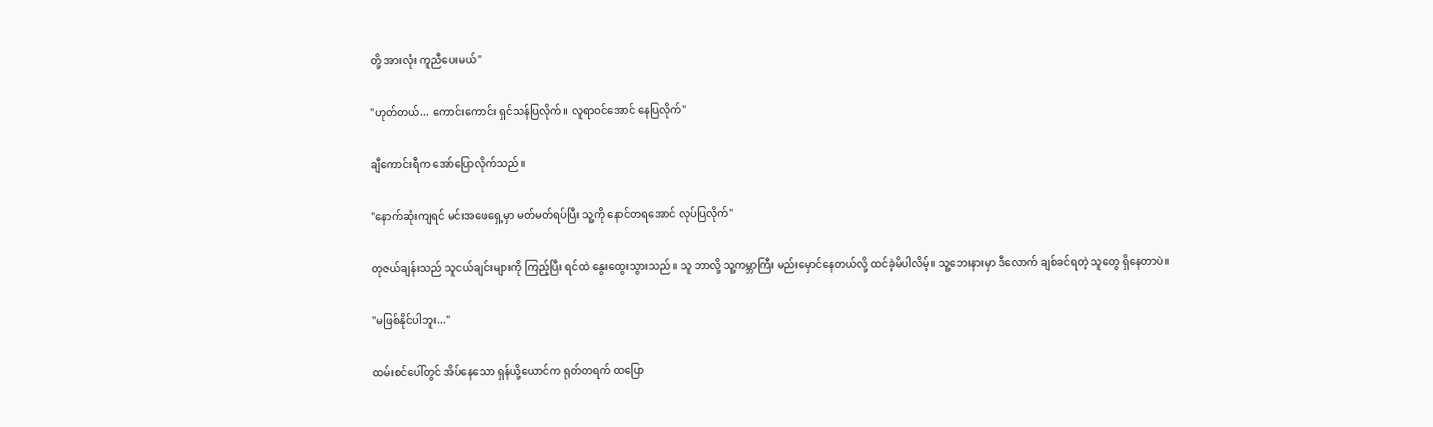တို့ အားလုံး ကူညီပေးမယ်"

"ဟုတ်တယ်... ကောင်းကောင်း ရှင်သန်ပြလိုက်။ လူရာဝင်အောင် နေပြလိုက်"

ချီကောင်းရီက အော်ပြောလိုက်သည်။

"နောက်ဆုံးကျရင် မင်းအဖေရှေ့မှာ မတ်မတ်ရပ်ပြီး သူ့ကို နောင်တရအောင် လုပ်ပြလိုက်"

တုဇယ်ချန်းသည် သူငယ်ချင်းများကို ကြည့်ပြီး ရင်ထဲ နွေးထွေးသွားသည်။ သူ ဘာလို့ သူ့ကမ္ဘာကြီး မည်းမှောင်နေတယ်လို့ ထင်ခဲ့မိပါလိမ့်။ သူ့ဘေးနားမှာ ဒီလောက် ချစ်ခင်ရတဲ့ သူတွေ ရှိနေတာပဲ။

"မဖြစ်နိုင်ပါဘူး..."

ထမ်းစင်ပေါ်တွင် အိပ်နေသော ရှန်ယို့ယောင်က ရုတ်တရက် ထပြော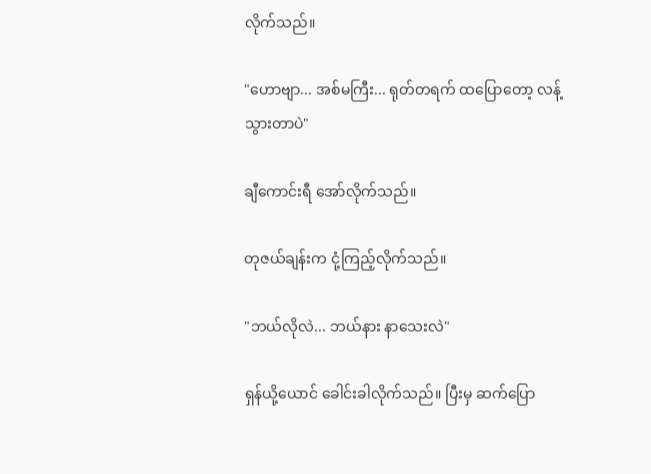လိုက်သည်။

"ဟောဗျာ... အစ်မကြီး... ရုတ်တရက် ထပြောတော့ လန့်သွားတာပဲ"

ချီကောင်းရီ အော်လိုက်သည်။

တုဇယ်ချန်းက ငုံ့ကြည့်လိုက်သည်။

"ဘယ်လိုလဲ... ဘယ်နား နာသေးလဲ"

ရှန်ယို့ယောင် ခေါင်းခါလိုက်သည်။ ပြီးမှ ဆက်ပြော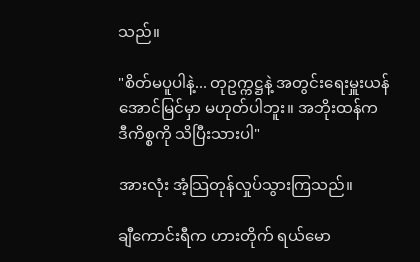သည်။

"စိတ်မပူပါနဲ့... တုဥက္ကဋ္ဌနဲ့ အတွင်းရေးမှူးယန် အောင်မြင်မှာ မဟုတ်ပါဘူး။ အဘိုးထန်က ဒီကိစ္စကို သိပြီးသားပါ"

အားလုံး အံ့သြတုန်လှုပ်သွားကြသည်။

ချီကောင်းရီက ဟားတိုက် ရယ်မော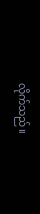လိုက်သည်။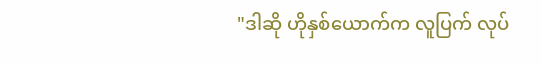"ဒါဆို ဟိုနှစ်ယောက်က လူပြက် လုပ်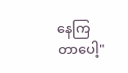နေကြတာပေါ့"